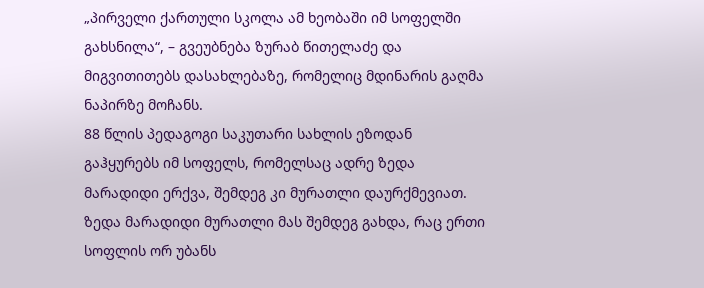„პირველი ქართული სკოლა ამ ხეობაში იმ სოფელში გახსნილა“, – გვეუბნება ზურაბ წითელაძე და მიგვითითებს დასახლებაზე, რომელიც მდინარის გაღმა ნაპირზე მოჩანს.
88 წლის პედაგოგი საკუთარი სახლის ეზოდან გაჰყურებს იმ სოფელს, რომელსაც ადრე ზედა მარადიდი ერქვა, შემდეგ კი მურათლი დაურქმევიათ.
ზედა მარადიდი მურათლი მას შემდეგ გახდა, რაც ერთი სოფლის ორ უბანს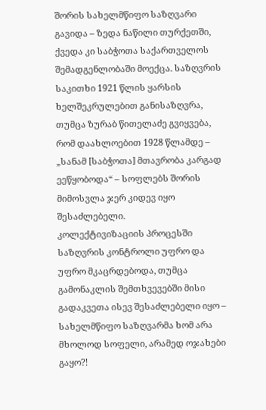შორის სახელმწიფო საზღვარი გავიდა – ზედა ნაწილი თურქეთში, ქვედა კი საბჭოთა საქართველოს შემადგენლობაში მოექცა. საზღვრის საკითხი 1921 წლის ყარსის ხელშეკრულებით განისაზღვრა, თუმცა ზურაბ წითელაძე გვიყვება, რომ დაახლოებით 1928 წლამდე – „სანამ [საბჭოთა] მთავრობა კარგად ეეწყობოდა“ – სოფლებს შორის მიმოსვლა ჯერ კიდევ იყო შესაძლებელი.
კოლექტივიზაციის პროცესში საზღვრის კონტროლი უფრო და უფრო მკაცრდებოდა, თუმცა გამონაკლის შემთხვევებში მისი გადაკვეთა ისევ შესაძლებელი იყო – სახელმწიფო საზღვარმა ხომ არა მხოლოდ სოფელი, არამედ ოჯახები გაყო?!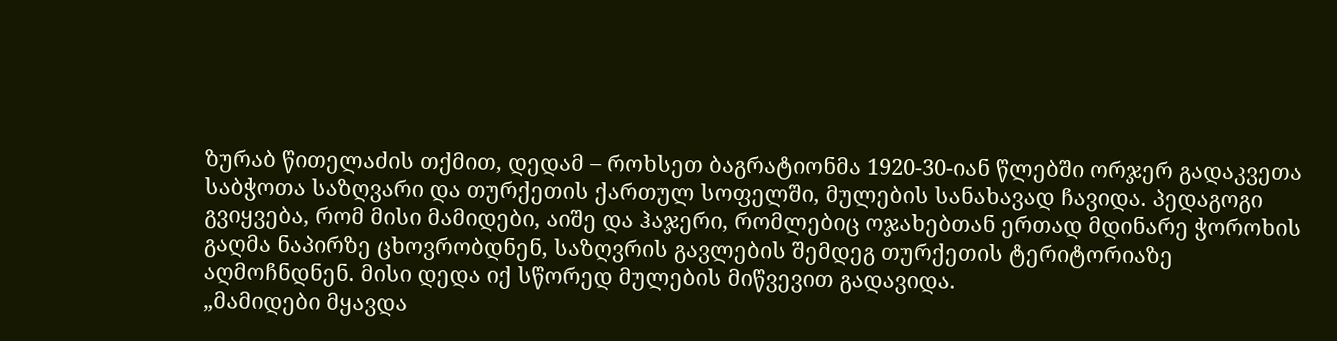ზურაბ წითელაძის თქმით, დედამ – როხსეთ ბაგრატიონმა 1920-30-იან წლებში ორჯერ გადაკვეთა საბჭოთა საზღვარი და თურქეთის ქართულ სოფელში, მულების სანახავად ჩავიდა. პედაგოგი გვიყვება, რომ მისი მამიდები, აიშე და ჰაჯერი, რომლებიც ოჯახებთან ერთად მდინარე ჭოროხის გაღმა ნაპირზე ცხოვრობდნენ, საზღვრის გავლების შემდეგ თურქეთის ტერიტორიაზე აღმოჩნდნენ. მისი დედა იქ სწორედ მულების მიწვევით გადავიდა.
„მამიდები მყავდა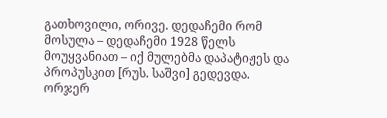გათხოვილი, ორივე. დედაჩემი რომ მოსულა – დედაჩემი 1928 წელს მოუყვანიათ – იქ მულებმა დაპატიჟეს და პროპუსკით [რუს. საშვი] გედევდა. ორჯერ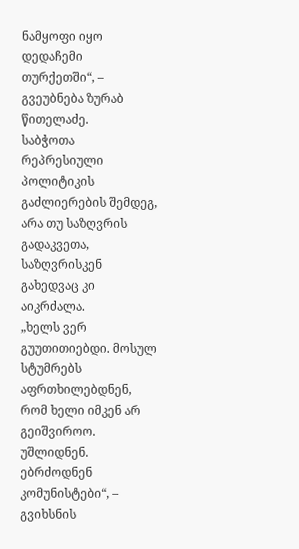ნამყოფი იყო დედაჩემი თურქეთში“, – გვეუბნება ზურაბ წითელაძე.
საბჭოთა რეპრესიული პოლიტიკის გაძლიერების შემდეგ, არა თუ საზღვრის გადაკვეთა, საზღვრისკენ გახედვაც კი აიკრძალა.
„ხელს ვერ გუუთითიებდი. მოსულ სტუმრებს აფრთხილებდნენ, რომ ხელი იმკენ არ გეიშვიროო. უშლიდნენ. ებრძოდნენ კომუნისტები“, – გვიხსნის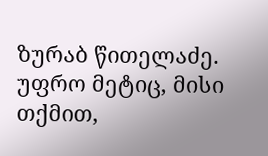ზურაბ წითელაძე.
უფრო მეტიც, მისი თქმით,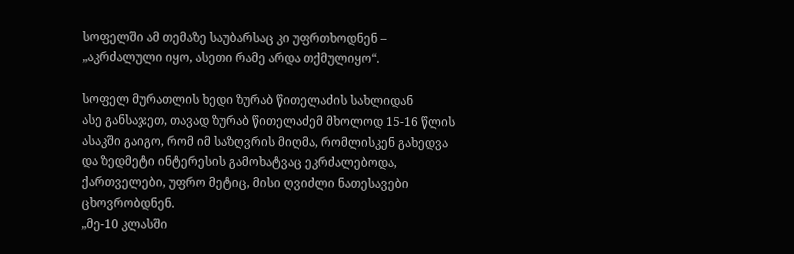სოფელში ამ თემაზე საუბარსაც კი უფრთხოდნენ – „აკრძალული იყო, ასეთი რამე არდა თქმულიყო“.

სოფელ მურათლის ხედი ზურაბ წითელაძის სახლიდან
ასე განსაჯეთ, თავად ზურაბ წითელაძემ მხოლოდ 15-16 წლის ასაკში გაიგო, რომ იმ საზღვრის მიღმა, რომლისკენ გახედვა და ზედმეტი ინტერესის გამოხატვაც ეკრძალებოდა, ქართველები, უფრო მეტიც, მისი ღვიძლი ნათესავები ცხოვრობდნენ.
„მე-10 კლასში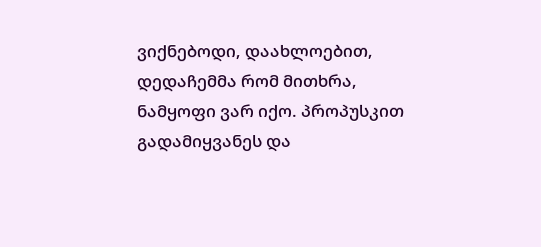ვიქნებოდი, დაახლოებით, დედაჩემმა რომ მითხრა, ნამყოფი ვარ იქო. პროპუსკით გადამიყვანეს და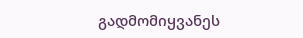გადმომიყვანეს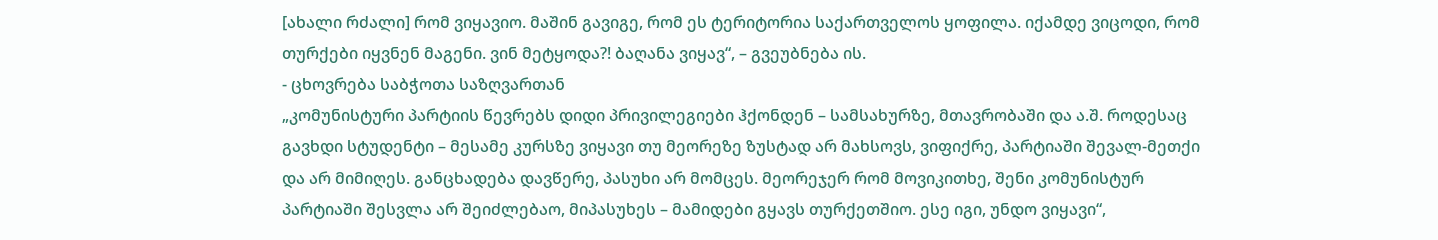[ახალი რძალი] რომ ვიყავიო. მაშინ გავიგე, რომ ეს ტერიტორია საქართველოს ყოფილა. იქამდე ვიცოდი, რომ თურქები იყვნენ მაგენი. ვინ მეტყოდა?! ბაღანა ვიყავ“, – გვეუბნება ის.
- ცხოვრება საბჭოთა საზღვართან
„კომუნისტური პარტიის წევრებს დიდი პრივილეგიები ჰქონდენ – სამსახურზე, მთავრობაში და ა.შ. როდესაც გავხდი სტუდენტი – მესამე კურსზე ვიყავი თუ მეორეზე ზუსტად არ მახსოვს, ვიფიქრე, პარტიაში შევალ-მეთქი და არ მიმიღეს. განცხადება დავწერე, პასუხი არ მომცეს. მეორეჯერ რომ მოვიკითხე, შენი კომუნისტურ პარტიაში შესვლა არ შეიძლებაო, მიპასუხეს – მამიდები გყავს თურქეთშიო. ესე იგი, უნდო ვიყავი“,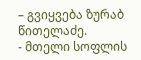– გვიყვება ზურაბ წითელაძე.
- მთელი სოფლის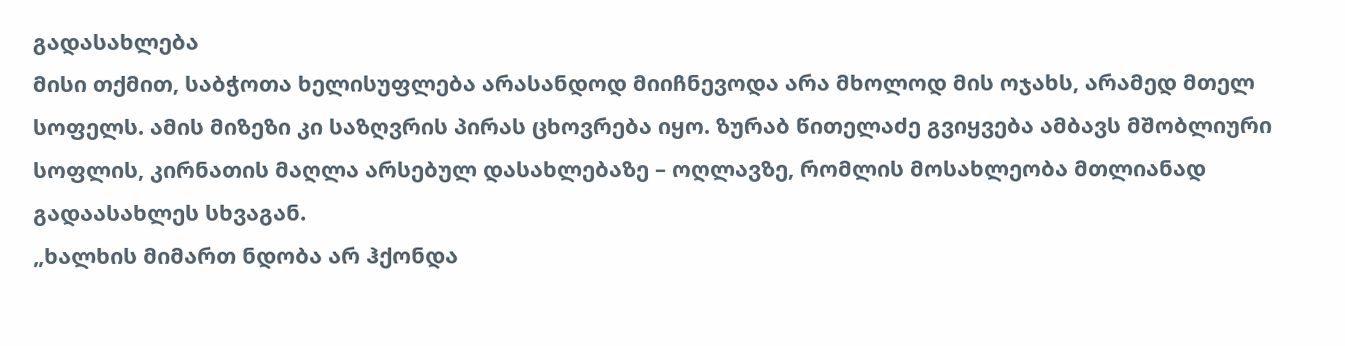გადასახლება
მისი თქმით, საბჭოთა ხელისუფლება არასანდოდ მიიჩნევოდა არა მხოლოდ მის ოჯახს, არამედ მთელ სოფელს. ამის მიზეზი კი საზღვრის პირას ცხოვრება იყო. ზურაბ წითელაძე გვიყვება ამბავს მშობლიური სოფლის, კირნათის მაღლა არსებულ დასახლებაზე – ოღლავზე, რომლის მოსახლეობა მთლიანად გადაასახლეს სხვაგან.
„ხალხის მიმართ ნდობა არ ჰქონდა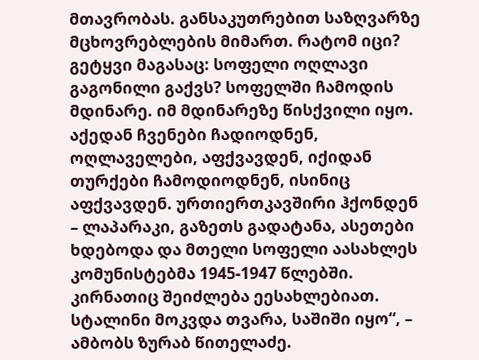მთავრობას. განსაკუთრებით საზღვარზე მცხოვრებლების მიმართ. რატომ იცი? გეტყვი მაგასაც: სოფელი ოღლავი გაგონილი გაქვს? სოფელში ჩამოდის მდინარე. იმ მდინარეზე წისქვილი იყო. აქედან ჩვენები ჩადიოდნენ, ოღლაველები, აფქვავდენ, იქიდან თურქები ჩამოდიოდნენ, ისინიც აფქვავდენ. ურთიერთკავშირი ჰქონდენ – ლაპარაკი, გაზეთს გადატანა, ასეთები ხდებოდა და მთელი სოფელი აასახლეს კომუნისტებმა 1945-1947 წლებში. კირნათიც შეიძლება ეესახლებიათ. სტალინი მოკვდა თვარა, საშიში იყო“, – ამბობს ზურაბ წითელაძე.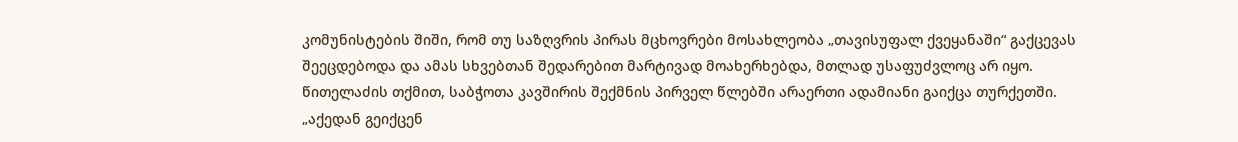კომუნისტების შიში, რომ თუ საზღვრის პირას მცხოვრები მოსახლეობა „თავისუფალ ქვეყანაში“ გაქცევას შეეცდებოდა და ამას სხვებთან შედარებით მარტივად მოახერხებდა, მთლად უსაფუძვლოც არ იყო. წითელაძის თქმით, საბჭოთა კავშირის შექმნის პირველ წლებში არაერთი ადამიანი გაიქცა თურქეთში.
„აქედან გეიქცენ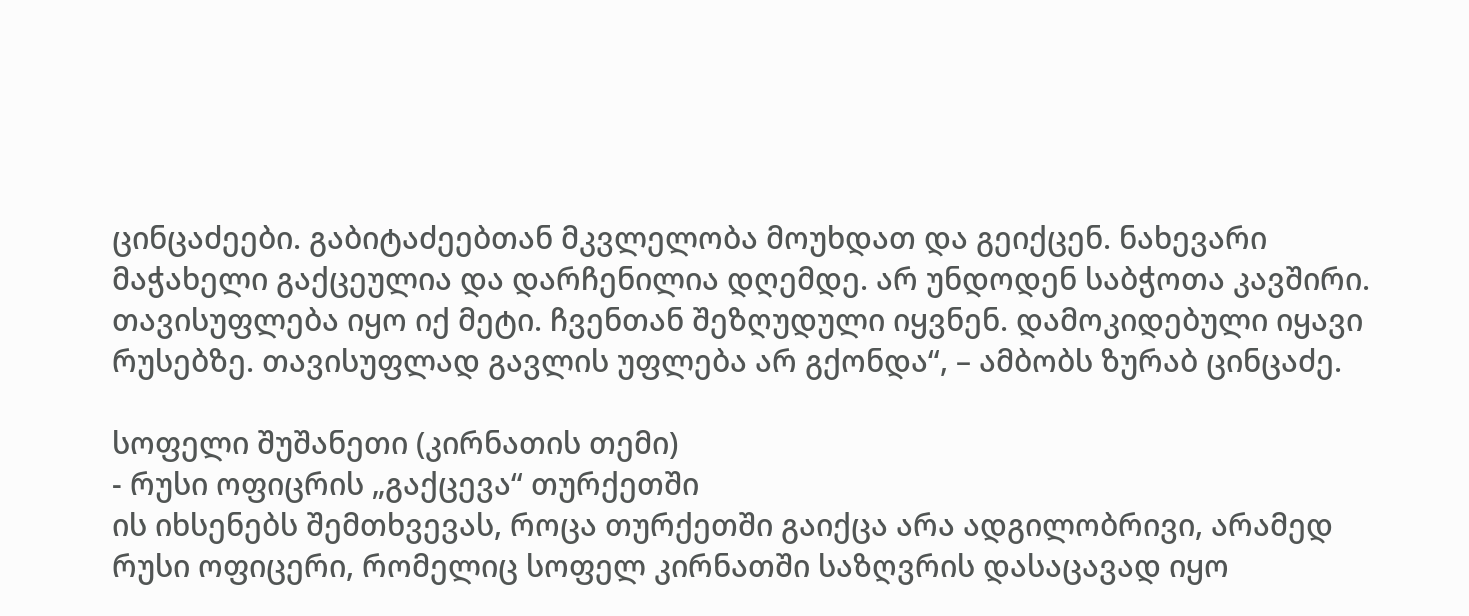ცინცაძეები. გაბიტაძეებთან მკვლელობა მოუხდათ და გეიქცენ. ნახევარი მაჭახელი გაქცეულია და დარჩენილია დღემდე. არ უნდოდენ საბჭოთა კავშირი. თავისუფლება იყო იქ მეტი. ჩვენთან შეზღუდული იყვნენ. დამოკიდებული იყავი რუსებზე. თავისუფლად გავლის უფლება არ გქონდა“, – ამბობს ზურაბ ცინცაძე.

სოფელი შუშანეთი (კირნათის თემი)
- რუსი ოფიცრის „გაქცევა“ თურქეთში
ის იხსენებს შემთხვევას, როცა თურქეთში გაიქცა არა ადგილობრივი, არამედ რუსი ოფიცერი, რომელიც სოფელ კირნათში საზღვრის დასაცავად იყო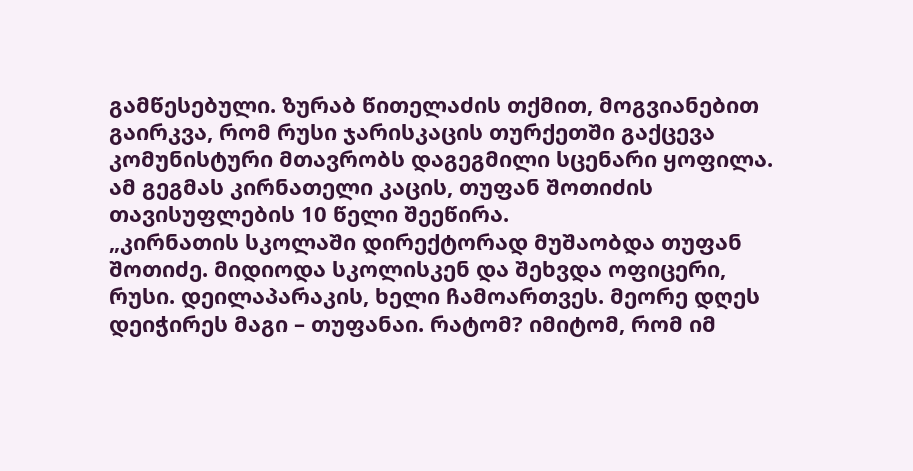გამწესებული. ზურაბ წითელაძის თქმით, მოგვიანებით გაირკვა, რომ რუსი ჯარისკაცის თურქეთში გაქცევა კომუნისტური მთავრობს დაგეგმილი სცენარი ყოფილა. ამ გეგმას კირნათელი კაცის, თუფან შოთიძის თავისუფლების 10 წელი შეეწირა.
„კირნათის სკოლაში დირექტორად მუშაობდა თუფან შოთიძე. მიდიოდა სკოლისკენ და შეხვდა ოფიცერი, რუსი. დეილაპარაკის, ხელი ჩამოართვეს. მეორე დღეს დეიჭირეს მაგი – თუფანაი. რატომ? იმიტომ, რომ იმ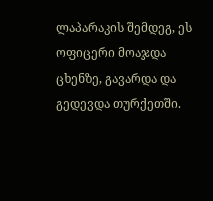ლაპარაკის შემდეგ, ეს ოფიცერი მოაჯდა ცხენზე, გავარდა და გედევდა თურქეთში.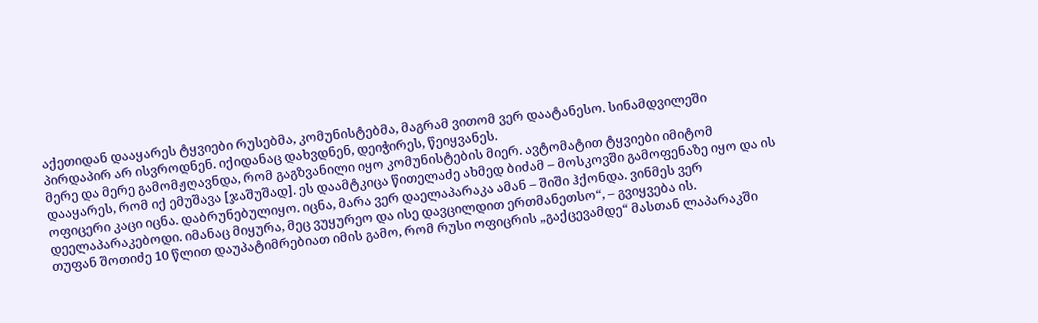აქეთიდან დააყარეს ტყვიები რუსებმა, კომუნისტებმა, მაგრამ ვითომ ვერ დაატანესო. სინამდვილეში პირდაპირ არ ისვროდნენ. იქიდანაც დახვდნენ, დეიჭირეს, წეიყვანეს.
მერე და მერე გამომჟღავნდა, რომ გაგზვანილი იყო კომუნისტების მიერ. ავტომატით ტყვიები იმიტომ დააყარეს, რომ იქ ემუშავა [ჯაშუშად]. ეს დაამტკიცა წითელაძე ახმედ ბიძამ – მოსკოვში გამოფენაზე იყო და ის ოფიცერი კაცი იცნა. დაბრუნებულიყო. იცნა, მარა ვერ დაელაპარაკა ამან – შიში ჰქონდა. ვინმეს ვერ დეელაპარაკებოდი. იმანაც მიყურა, მეც ვუყურეო და ისე დავცილდით ერთმანეთსო“, – გვიყვება ის.
თუფან შოთიძე 10 წლით დაუპატიმრებიათ იმის გამო, რომ რუსი ოფიცრის „გაქცევამდე“ მასთან ლაპარაკში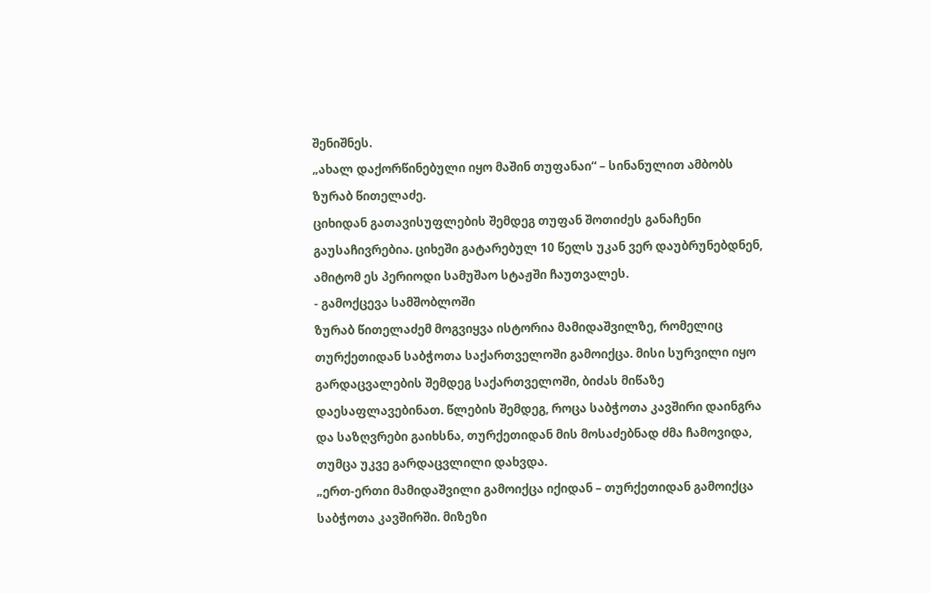შენიშნეს.
„ახალ დაქორწინებული იყო მაშინ თუფანაი“ – სინანულით ამბობს ზურაბ წითელაძე.
ციხიდან გათავისუფლების შემდეგ თუფან შოთიძეს განაჩენი გაუსაჩივრებია. ციხეში გატარებულ 10 წელს უკან ვერ დაუბრუნებდნენ, ამიტომ ეს პერიოდი სამუშაო სტაჟში ჩაუთვალეს.
- გამოქცევა სამშობლოში
ზურაბ წითელაძემ მოგვიყვა ისტორია მამიდაშვილზე, რომელიც თურქეთიდან საბჭოთა საქართველოში გამოიქცა. მისი სურვილი იყო გარდაცვალების შემდეგ საქართველოში, ბიძას მიწაზე დაესაფლავებინათ. წლების შემდეგ, როცა საბჭოთა კავშირი დაინგრა და საზღვრები გაიხსნა, თურქეთიდან მის მოსაძებნად ძმა ჩამოვიდა, თუმცა უკვე გარდაცვლილი დახვდა.
„ერთ-ერთი მამიდაშვილი გამოიქცა იქიდან – თურქეთიდან გამოიქცა საბჭოთა კავშირში. მიზეზი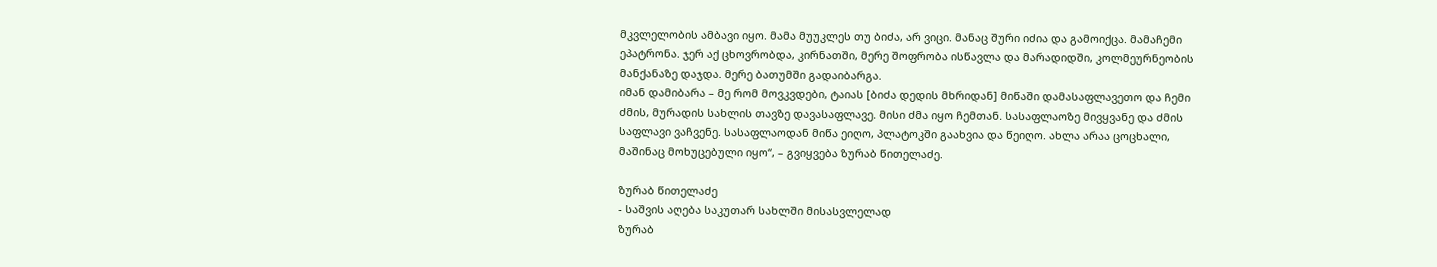მკვლელობის ამბავი იყო. მამა მუუკლეს თუ ბიძა, არ ვიცი. მანაც შური იძია და გამოიქცა. მამაჩემი ეპატრონა. ჯერ აქ ცხოვრობდა, კირნათში, მერე შოფრობა ისწავლა და მარადიდში, კოლმეურნეობის მანქანაზე დაჯდა. მერე ბათუმში გადაიბარგა.
იმან დამიბარა – მე რომ მოვკვდები, ტაიას [ბიძა დედის მხრიდან] მიწაში დამასაფლავეთო და ჩემი ძმის, მურადის სახლის თავზე დავასაფლავე. მისი ძმა იყო ჩემთან. სასაფლაოზე მივყვანე და ძმის საფლავი ვაჩვენე. სასაფლაოდან მიწა ეიღო, პლატოკში გაახვია და წეიღო. ახლა არაა ცოცხალი, მაშინაც მოხუცებული იყო“, – გვიყვება ზურაბ წითელაძე.

ზურაბ წითელაძე
- საშვის აღება საკუთარ სახლში მისასვლელად
ზურაბ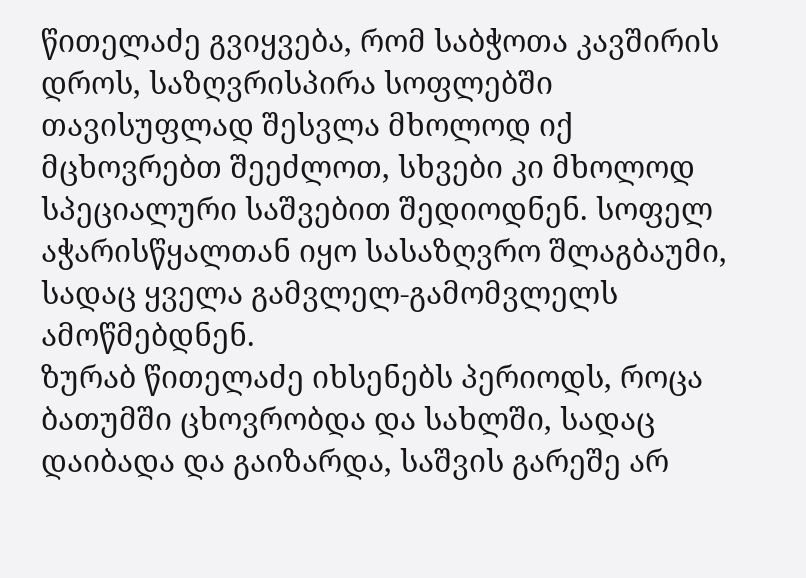წითელაძე გვიყვება, რომ საბჭოთა კავშირის დროს, საზღვრისპირა სოფლებში თავისუფლად შესვლა მხოლოდ იქ მცხოვრებთ შეეძლოთ, სხვები კი მხოლოდ სპეციალური საშვებით შედიოდნენ. სოფელ აჭარისწყალთან იყო სასაზღვრო შლაგბაუმი, სადაც ყველა გამვლელ-გამომვლელს ამოწმებდნენ.
ზურაბ წითელაძე იხსენებს პერიოდს, როცა ბათუმში ცხოვრობდა და სახლში, სადაც დაიბადა და გაიზარდა, საშვის გარეშე არ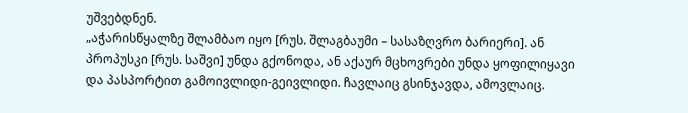უშვებდნენ.
„აჭარისწყალზე შლამბაო იყო [რუს. შლაგბაუმი – სასაზღვრო ბარიერი]. ან პროპუსკი [რუს. საშვი] უნდა გქონოდა, ან აქაურ მცხოვრები უნდა ყოფილიყავი და პასპორტით გამოივლიდი-გეივლიდი. ჩავლაიც გსინჯავდა, ამოვლაიც.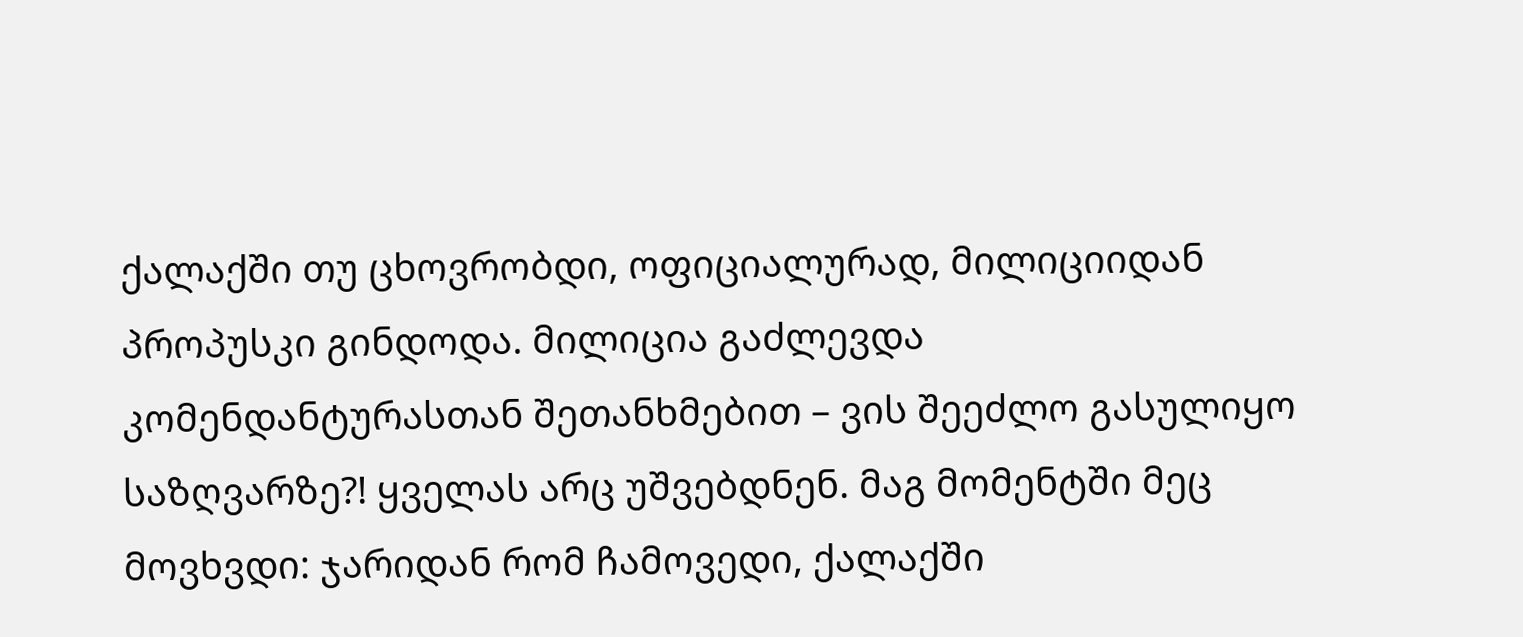ქალაქში თუ ცხოვრობდი, ოფიციალურად, მილიციიდან პროპუსკი გინდოდა. მილიცია გაძლევდა კომენდანტურასთან შეთანხმებით – ვის შეეძლო გასულიყო საზღვარზე?! ყველას არც უშვებდნენ. მაგ მომენტში მეც მოვხვდი: ჯარიდან რომ ჩამოვედი, ქალაქში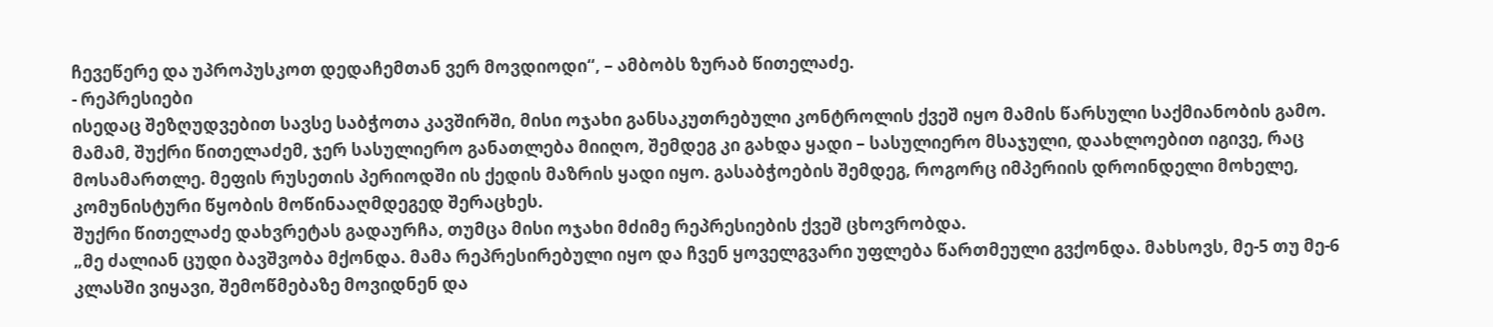ჩევეწერე და უპროპუსკოთ დედაჩემთან ვერ მოვდიოდი“, – ამბობს ზურაბ წითელაძე.
- რეპრესიები
ისედაც შეზღუდვებით სავსე საბჭოთა კავშირში, მისი ოჯახი განსაკუთრებული კონტროლის ქვეშ იყო მამის წარსული საქმიანობის გამო. მამამ, შუქრი წითელაძემ, ჯერ სასულიერო განათლება მიიღო, შემდეგ კი გახდა ყადი – სასულიერო მსაჯული, დაახლოებით იგივე, რაც მოსამართლე. მეფის რუსეთის პერიოდში ის ქედის მაზრის ყადი იყო. გასაბჭოების შემდეგ, როგორც იმპერიის დროინდელი მოხელე, კომუნისტური წყობის მოწინააღმდეგედ შერაცხეს.
შუქრი წითელაძე დახვრეტას გადაურჩა, თუმცა მისი ოჯახი მძიმე რეპრესიების ქვეშ ცხოვრობდა.
„მე ძალიან ცუდი ბავშვობა მქონდა. მამა რეპრესირებული იყო და ჩვენ ყოველგვარი უფლება წართმეული გვქონდა. მახსოვს, მე-5 თუ მე-6 კლასში ვიყავი, შემოწმებაზე მოვიდნენ და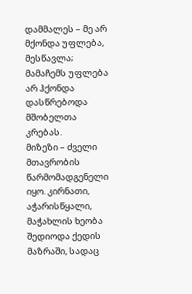დამმალეს – მე არ მქონდა უფლება, მესწავლა; მამაჩემს უფლება არ ჰქონდა დასწრებოდა მშობელთა კრებას.
მიზეზი – ძველი მთავრობის წარმომადგენელი იყო. კირნათი, აჭარისწყალი, მაჭახლის ხეობა შედიოდა ქედის მაზრაში, სადაც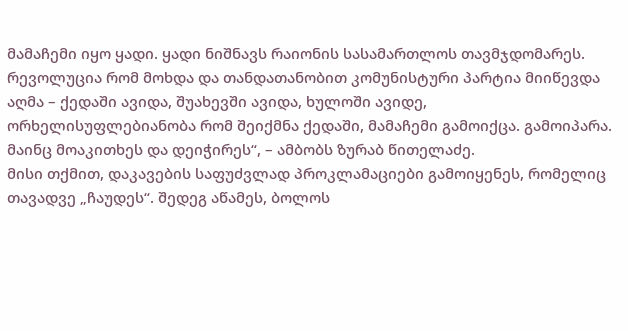მამაჩემი იყო ყადი. ყადი ნიშნავს რაიონის სასამართლოს თავმჯდომარეს. რევოლუცია რომ მოხდა და თანდათანობით კომუნისტური პარტია მიიწევდა აღმა – ქედაში ავიდა, შუახევში ავიდა, ხულოში ავიდე, ორხელისუფლებიანობა რომ შეიქმნა ქედაში, მამაჩემი გამოიქცა. გამოიპარა. მაინც მოაკითხეს და დეიჭირეს“, – ამბობს ზურაბ წითელაძე.
მისი თქმით, დაკავების საფუძვლად პროკლამაციები გამოიყენეს, რომელიც თავადვე „ჩაუდეს“. შედეგ აწამეს, ბოლოს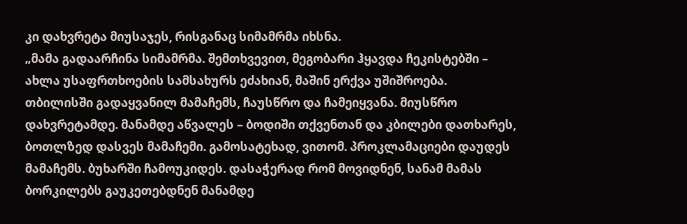კი დახვრეტა მიუსაჯეს, რისგანაც სიმამრმა იხსნა.
„მამა გადაარჩინა სიმამრმა. შემთხვევით, მეგობარი ჰყავდა ჩეკისტებში – ახლა უსაფრთხოების სამსახურს ეძახიან, მაშინ ერქვა უშიშროება. თბილისში გადაყვანილ მამაჩემს, ჩაუსწრო და ჩამეიყვანა. მიუსწრო დახვრეტამდე. მანამდე აწვალეს – ბოდიში თქვენთან და კბილები დათხარეს, ბოთლზედ დასვეს მამაჩემი. გამოსატეხად, ვითომ. პროკლამაციები დაუდეს მამაჩემს. ბუხარში ჩამოუკიდეს. დასაჭერად რომ მოვიდნენ, სანამ მამას ბორკილებს გაუკეთებდნენ მანამდე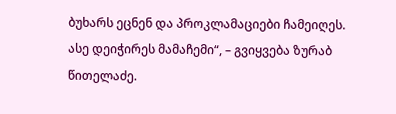ბუხარს ეცნენ და პროკლამაციები ჩამეიღეს. ასე დეიჭირეს მამაჩემი“, – გვიყვება ზურაბ წითელაძე.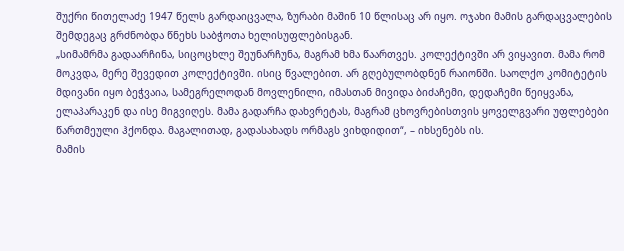შუქრი წითელაძე 1947 წელს გარდაიცვალა, ზურაბი მაშინ 10 წლისაც არ იყო. ოჯახი მამის გარდაცვალების შემდეგაც გრძნობდა წნეხს საბჭოთა ხელისუფლებისგან.
„სიმამრმა გადაარჩინა, სიცოცხლე შეუნარჩუნა, მაგრამ ხმა წაართვეს. კოლექტივში არ ვიყავით. მამა რომ მოკვდა, მერე შევედით კოლექტივში. ისიც წვალებით. არ გღებულობდნენ რაიონში. საოლქო კომიტეტის მდივანი იყო ბეჭვაია, სამეგრელოდან მოვლენილი, იმასთან მივიდა ბიძაჩემი, დედაჩემი წეიყვანა, ელაპარაკენ და ისე მიგვიღეს. მამა გადარჩა დახვრეტას, მაგრამ ცხოვრებისთვის ყოველგვარი უფლებები წართმეული ჰქონდა. მაგალითად, გადასახადს ორმაგს ვიხდიდით“, – იხსენებს ის.
მამის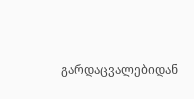გარდაცვალებიდან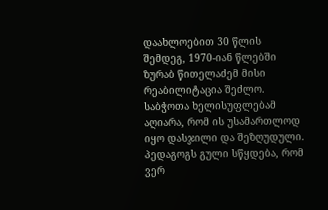დაახლოებით 30 წლის შემდეგ, 1970-იან წლებში ზურაბ წითელაძემ მისი რეაბილიტაცია შეძლო. საბჭოთა ხელისუფლებამ აღიარა, რომ ის უსამართლოდ იყო დასჯილი და შეზღუდული. პედაგოგს გული სწყდება, რომ ვერ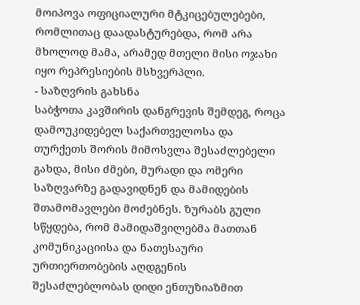მოიპოვა ოფიციალური მტკიცებულებები, რომლითაც დაადასტურებდა, რომ არა მხოლოდ მამა, არამედ მთელი მისი ოჯახი იყო რეპრესიების მსხვერპლი.
- საზღვრის გახსნა
საბჭოთა კავშირის დანგრევის შემდეგ, როცა დამოუკიდებელ საქართველოსა და თურქეთს შორის მიმოსვლა შესაძლებელი გახდა, მისი ძმები, მურადი და ომერი საზღვარზე გადავიდნენ და მამიდების შთამომავლები მოძებნეს. ზურაბს გული სწყდება, რომ მამიდაშვილებმა მათთან კომუნიკაციისა და ნათესაური ურთიერთობების აღდგენის შესაძლებლობას დიდი ენთუზიაზმით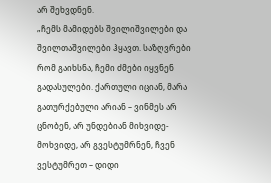არ შეხვდნენ.
„ჩემს მამიდებს შვილიშვილები და შვილთაშვილები ჰყავთ. საზღვრები რომ გაიხსნა, ჩემი ძმები იყვნენ გადასულები. ქართული იციან, მარა გათურქებული არიან – ვინმეს არ ცნობენ, არ უნდებიან მიხვიდე-მოხვიდე, არ გვესტუმრნენ, ჩვენ ვესტუმრეთ – დიდი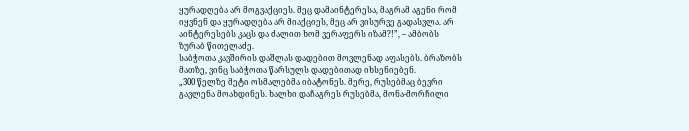ყურადღება არ მოგვაქციეს. მეც დამაინტერესა, მაგრამ აგენი რომ იყვნენ და ყურადღება არ მიაქციეს, მეც არ ვისურვე გადასვლა. არ აინტერესებს კაცს და ძალით ხომ ვერაფერს იზამ?!”, – ამბობს ზურაბ წითელაძე.
საბჭოთა კავშირის დაშლას დადებით მოვლენად აფასებს. ბრაზობს მათზე, ვინც საბჭოთა წარსულს დადებითად იხსენიებენ.
„300 წელზე მეტი ოსმალებმა იბატონეს. მერე, რუსებმაც ბევრი გავლენა მოახდინეს. ხალხი დაჩაგრეს რუსებმა, მონა-მორჩილი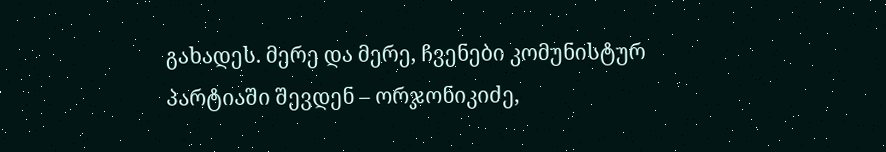გახადეს. მერე და მერე, ჩვენები კომუნისტურ პარტიაში შევდენ – ორჯონიკიძე,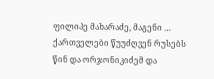ფილიპე მახარაძე, მაგენი … ქართველები წუუძღვენ რუსებს წინ და ორჯონიკიძემ და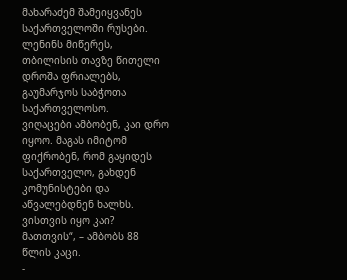მახარაძემ შამეიყვანეს საქართველოში რუსები. ლენინს მიწერეს, თბილისის თავზე წითელი დროშა ფრიალებს, გაუმარჯოს საბჭოთა საქართველოსო.
ვიღაცები ამბობენ, კაი დრო იყოო. მაგას იმიტომ ფიქრობენ, რომ გაყიდეს საქართველო, გახდენ კომუნისტები და აწვალებდნენ ხალხს. ვისთვის იყო კაი? მათთვის“, – ამბობს 88 წლის კაცი.
-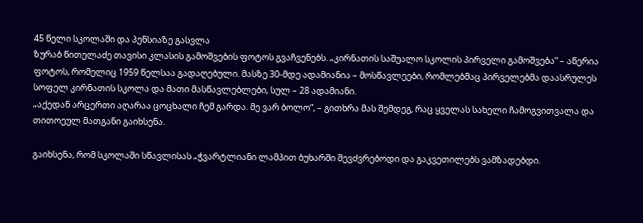45 წელი სკოლაში და პენსიაზე გასვლა
ზურაბ წითელაძე თავისი კლასის გამოშვების ფოტოს გვაჩვენებს. „კირნათის საშუალო სკოლის პირველი გამოშვება“ – აწერია ფოტოს, რომელიც 1959 წელსაა გადაღებული. მასზე 30-მდე ადამიანია – მოსწავლეები, რომლებმაც პირველებმა დაასრულეს სოფელ კირნათის სკოლა და მათი მასწავლებლები, სულ – 28 ადამიანი.
„აქედან არცერთი აღარაა ცოცხალი ჩემ გარდა. მე ვარ ბოლო“, – გითხრა მას შემდეგ, რაც ყველას სახელი ჩამოგვითვალა და თითოეულ მათგანი გაიხსენა.

გაიხსენა, რომ სკოლაში სწავლისას „ჭვარტლიანი ლამპით ბუხარში შევძვრებოდი და გაკვეთილებს ვამზადებდი.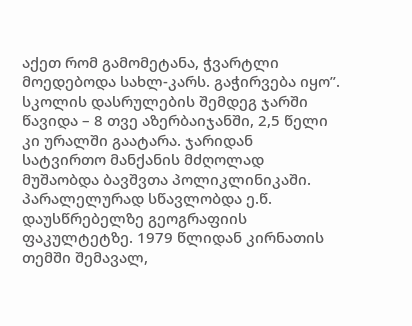აქეთ რომ გამომეტანა, ჭვარტლი მოედებოდა სახლ-კარს. გაჭირვება იყო”.
სკოლის დასრულების შემდეგ ჯარში წავიდა – 8 თვე აზერბაიჯანში, 2,5 წელი კი ურალში გაატარა. ჯარიდან სატვირთო მანქანის მძღოლად მუშაობდა ბავშვთა პოლიკლინიკაში. პარალელურად სწავლობდა ე.წ. დაუსწრებელზე გეოგრაფიის ფაკულტეტზე. 1979 წლიდან კირნათის თემში შემავალ,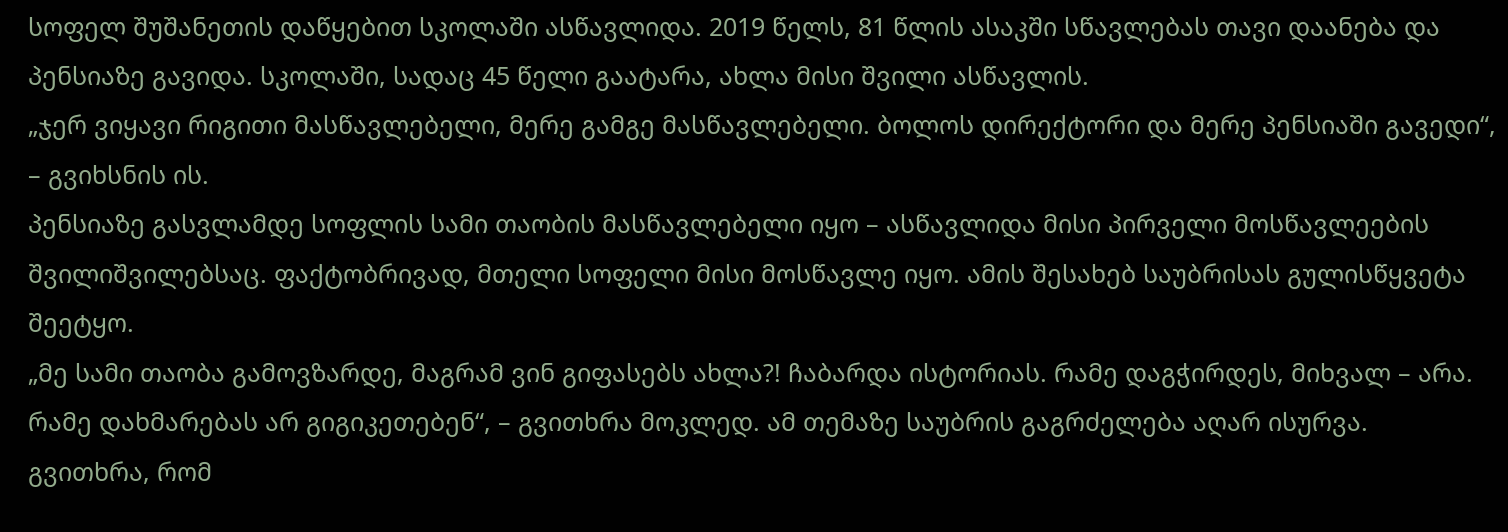სოფელ შუშანეთის დაწყებით სკოლაში ასწავლიდა. 2019 წელს, 81 წლის ასაკში სწავლებას თავი დაანება და პენსიაზე გავიდა. სკოლაში, სადაც 45 წელი გაატარა, ახლა მისი შვილი ასწავლის.
„ჯერ ვიყავი რიგითი მასწავლებელი, მერე გამგე მასწავლებელი. ბოლოს დირექტორი და მერე პენსიაში გავედი“, – გვიხსნის ის.
პენსიაზე გასვლამდე სოფლის სამი თაობის მასწავლებელი იყო – ასწავლიდა მისი პირველი მოსწავლეების შვილიშვილებსაც. ფაქტობრივად, მთელი სოფელი მისი მოსწავლე იყო. ამის შესახებ საუბრისას გულისწყვეტა შეეტყო.
„მე სამი თაობა გამოვზარდე, მაგრამ ვინ გიფასებს ახლა?! ჩაბარდა ისტორიას. რამე დაგჭირდეს, მიხვალ – არა. რამე დახმარებას არ გიგიკეთებენ“, – გვითხრა მოკლედ. ამ თემაზე საუბრის გაგრძელება აღარ ისურვა.
გვითხრა, რომ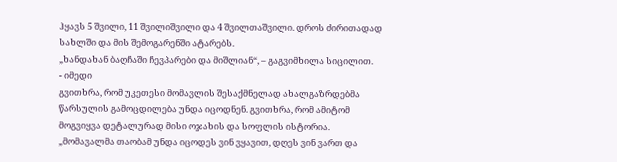ჰყავს 5 შვილი, 11 შვილიშვილი და 4 შვილთაშვილი. დროს ძირითადად სახლში და მის შემოგარენში ატარებს.
„ხანდახან ბაღჩაში ჩევპარები და მიშლიან“, – გაგვიმხილა სიცილით.
- იმედი
გვითხრა, რომ უკეთესი მომავლის შესაქმნელად ახალგაზრდებმა წარსულის გამოცდილება უნდა იცოდნენ. გვითხრა, რომ ამიტომ მოგვიყვა დეტალურად მისი ოჯახის და სოფლის ისტორია.
„მომავალმა თაობამ უნდა იცოდეს ვინ ვყავით, დღეს ვინ ვართ და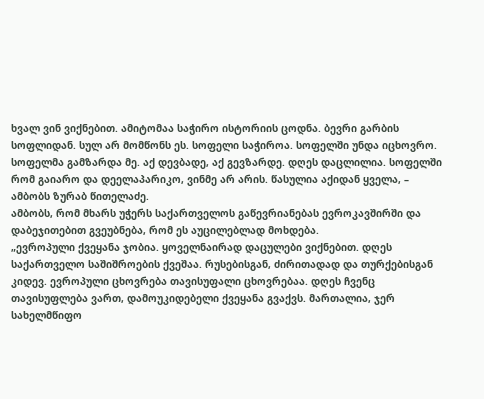ხვალ ვინ ვიქნებით. ამიტომაა საჭირო ისტორიის ცოდნა. ბევრი გარბის სოფლიდან. სულ არ მომწონს ეს. სოფელი საჭიროა. სოფელში უნდა იცხოვრო. სოფელმა გამზარდა მე. აქ დევბადე, აქ გევზარდე. დღეს დაცლილია. სოფელში რომ გაიარო და დეელაპარიკო, ვინმე არ არის. წასულია აქიდან ყველა, – ამბობს ზურაბ წითელაძე.
ამბობს, რომ მხარს უჭერს საქართველოს გაწევრიანებას ევროკავშირში და დაბეჯითებით გვეუბნება, რომ ეს აუცილებლად მოხდება.
„ევროპული ქვეყანა ჯობია. ყოველნაირად დაცულები ვიქნებით. დღეს საქართველო საშიშროების ქვეშაა. რუსებისგან, ძირითადად და თურქებისგან კიდევ. ევროპული ცხოვრება თავისუფალი ცხოვრებაა. დღეს ჩვენც თავისუფლება ვართ, დამოუკიდებელი ქვეყანა გვაქვს. მართალია, ჯერ სახელმწიფო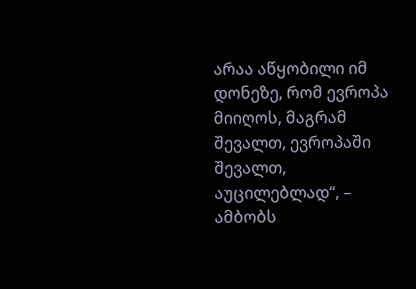არაა აწყობილი იმ დონეზე, რომ ევროპა მიიღოს, მაგრამ შევალთ, ევროპაში შევალთ, აუცილებლად“, – ამბობს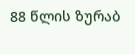88 წლის ზურაბ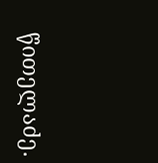წითელაძე.